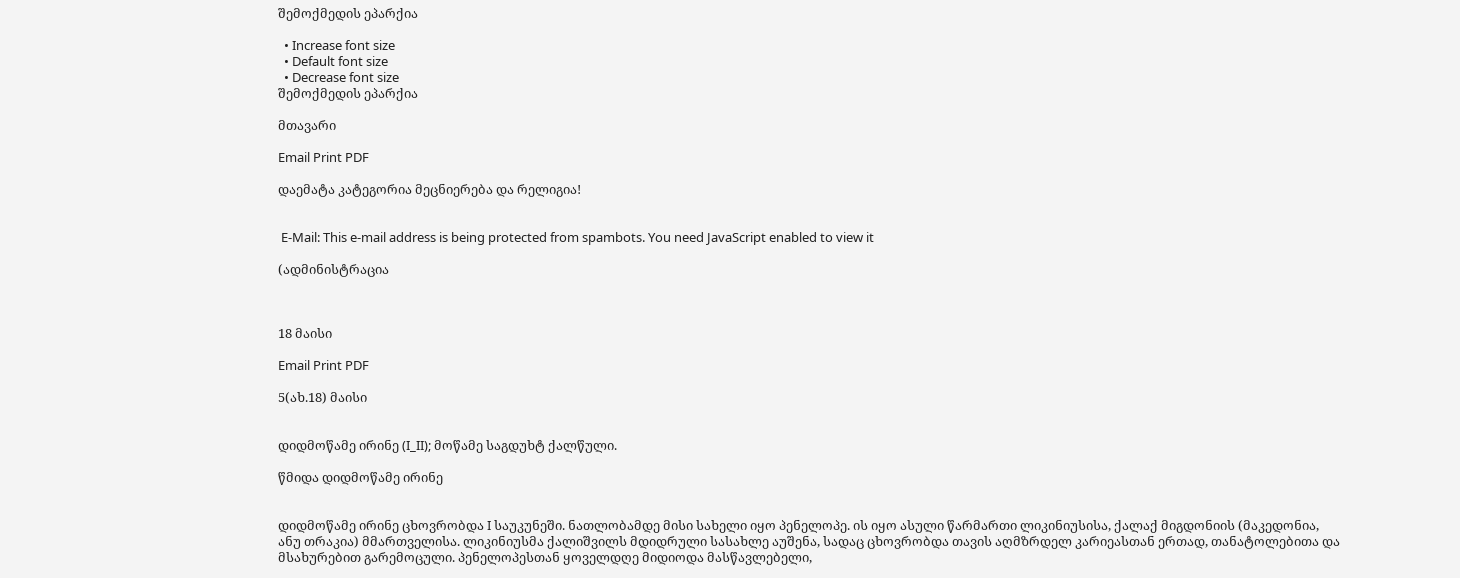შემოქმედის ეპარქია

  • Increase font size
  • Default font size
  • Decrease font size
შემოქმედის ეპარქია

მთავარი

Email Print PDF

დაემატა კატეგორია მეცნიერება და რელიგია!


 E-Mail: This e-mail address is being protected from spambots. You need JavaScript enabled to view it

(ადმინისტრაცია



18 მაისი

Email Print PDF

5(ახ.18) მაისი


დიდმოწამე ირინე (I_II); მოწამე საგდუხტ ქალწული.

წმიდა დიდმოწამე ირინე


დიდმოწამე ირინე ცხოვრობდა I საუკუნეში. ნათლობამდე მისი სახელი იყო პენელოპე. ის იყო ასული წარმართი ლიკინიუსისა, ქალაქ მიგდონიის (მაკედონია, ანუ თრაკია) მმართველისა. ლიკინიუსმა ქალიშვილს მდიდრული სასახლე აუშენა, სადაც ცხოვრობდა თავის აღმზრდელ კარიეასთან ერთად, თანატოლებითა და მსახურებით გარემოცული. პენელოპესთან ყოველდღე მიდიოდა მასწავლებელი,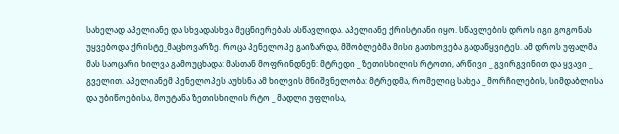სახელად აპელიანე და სხვადასხვა მეცნიერებას ასწავლიდა. აპელიანე ქრისტიანი იყო. სწავლების დროს იგი გოგონას უყვებოდა ქრისტე_მაცხოვარზე. როცა პენელოპე გაიზარდა, მშობლებმა მისი გათხოვება გადაწყვიტეს. ამ დროს უფალმა მას საოცარი ხილვა გამოუცხადა: მასთან მოფრინდნენ: მტრედი _ ზეთისხილის რტოთი, არწივი _ გვირგვინით და ყვავი _ გველით. აპელიანემ პენელოპეს აუხსნა ამ ხილვის მნიშვნელობა: მტრედმა, რომელიც სახეა _ მორჩილების, სიმდაბლისა და უბიწოებისა, მოუტანა ზეთისხილის რტო _ მადლი უფლისა,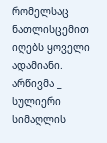რომელსაც ნათლისცემით იღებს ყოველი ადამიანი. არწივმა _ სულიერი სიმაღლის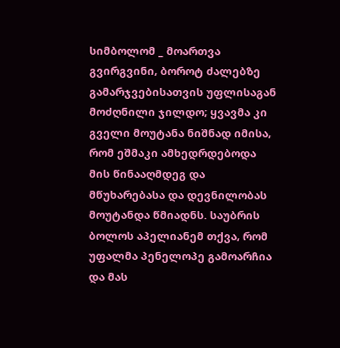სიმბოლომ _ მოართვა გვირგვინი, ბოროტ ძალებზე გამარჯვებისათვის უფლისაგან მოძღნილი ჯილდო; ყვავმა კი გველი მოუტანა ნიშნად იმისა, რომ ეშმაკი ამხედრდებოდა მის წინააღმდეგ და მწუხარებასა და დევნილობას მოუტანდა წმიადნს. საუბრის ბოლოს აპელიანემ თქვა, რომ უფალმა პენელოპე გამოარჩია და მას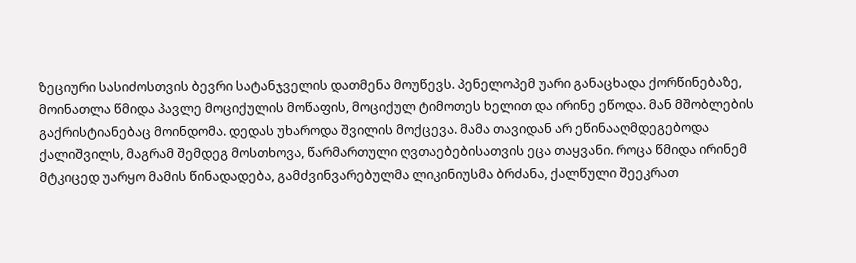ზეციური სასიძოსთვის ბევრი სატანჯველის დათმენა მოუწევს. პენელოპემ უარი განაცხადა ქორწინებაზე, მოინათლა წმიდა პავლე მოციქულის მოწაფის, მოციქულ ტიმოთეს ხელით და ირინე ეწოდა. მან მშობლების გაქრისტიანებაც მოინდომა. დედას უხაროდა შვილის მოქცევა. მამა თავიდან არ ეწინააღმდეგებოდა ქალიშვილს, მაგრამ შემდეგ მოსთხოვა, წარმართული ღვთაებებისათვის ეცა თაყვანი. როცა წმიდა ირინემ მტკიცედ უარყო მამის წინადადება, გამძვინვარებულმა ლიკინიუსმა ბრძანა, ქალწული შეეკრათ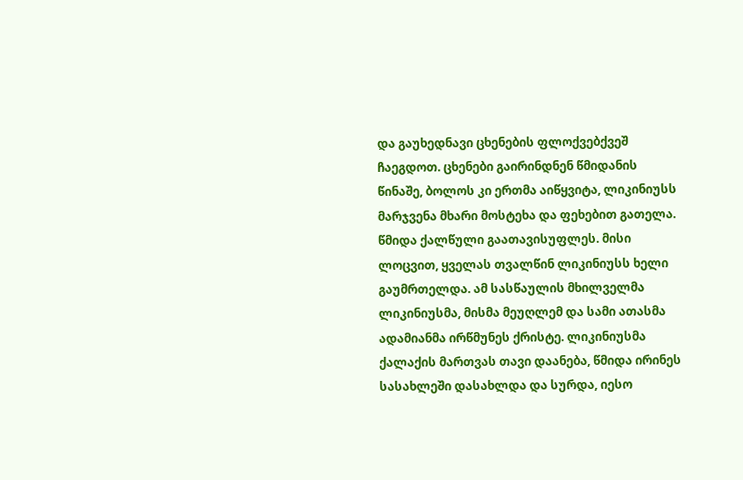და გაუხედნავი ცხენების ფლოქვებქვეშ ჩაეგდოთ. ცხენები გაირინდნენ წმიდანის წინაშე, ბოლოს კი ერთმა აიწყვიტა, ლიკინიუსს მარჯვენა მხარი მოსტეხა და ფეხებით გათელა. წმიდა ქალწული გაათავისუფლეს. მისი ლოცვით, ყველას თვალწინ ლიკინიუსს ხელი გაუმრთელდა. ამ სასწაულის მხილველმა ლიკინიუსმა, მისმა მეუღლემ და სამი ათასმა ადამიანმა ირწმუნეს ქრისტე. ლიკინიუსმა ქალაქის მართვას თავი დაანება, წმიდა ირინეს სასახლეში დასახლდა და სურდა, იესო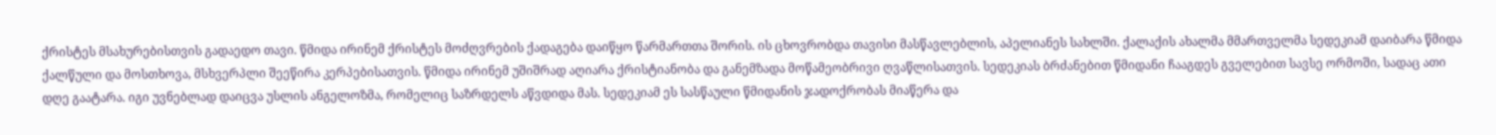ქრისტეს მსახურებისთვის გადაედო თავი. წმიდა ირინემ ქრისტეს მოძღვრების ქადაგება დაიწყო წარმართთა შორის. ის ცხოვრობდა თავისი მასწავლებლის, აპელიანეს სახლში. ქალაქის ახალმა მმართველმა სედეკიამ დაიბარა წმიდა ქალწული და მოსთხოვა, მსხვერპლი შეეწირა კერპებისათვის. წმიდა ირინემ უშიშრად აღიარა ქრისტიანობა და განემზადა მოწამეობრივი ღვაწლისათვის. სედეკიას ბრძანებით წმიდანი ჩააგდეს გველებით სავსე ორმოში, სადაც ათი დღე გაატარა. იგი უვნებლად დაიცვა უსლის ანგელოზმა, რომელიც საზრდელს აწვდიდა მას. სედეკიამ ეს სასწაული წმიდანის ჯადოქრობას მიაწერა და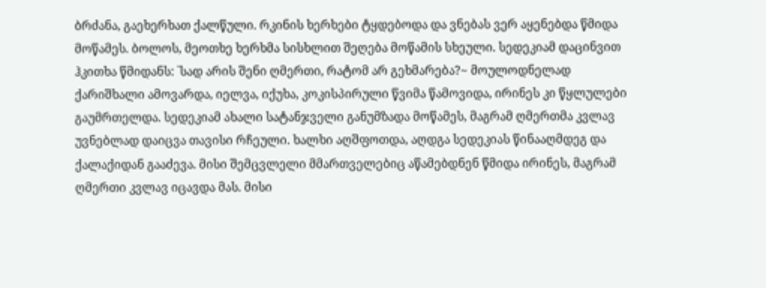ბრძანა, გაეხერხათ ქალწული. რკინის ხერხები ტყდებოდა და ვნებას ვერ აყენებდა წმიდა მოწამეს. ბოლოს, მეოთხე ხერხმა სისხლით შეღება მოწამის სხეული. სედეკიამ დაცინვით ჰკითხა წმიდანს: `სად არის შენი ღმერთი, რატომ არ გეხმარება?~ მოულოდნელად ქარიშხალი ამოვარდა, იელვა, იქუხა, კოკისპირული წვიმა წამოვიდა, ირინეს კი წყლულები გაუმრთელდა. სედეკიამ ახალი სატანჯველი განუმზადა მოწამეს, მაგრამ ღმერთმა კვლავ უვნებლად დაიცვა თავისი რჩეული. ხალხი აღშფოთდა, აღდგა სედეკიას წინააღმდეგ და ქალაქიდან გააძევა. მისი შემცვლელი მმართველებიც აწამებდნენ წმიდა ირინეს, მაგრამ ღმერთი კვლავ იცავდა მას. მისი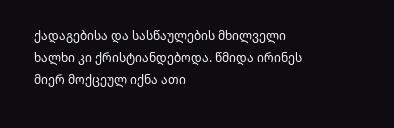ქადაგებისა და სასწაულების მხილველი ხალხი კი ქრისტიანდებოდა. წმიდა ირინეს მიერ მოქცეულ იქნა ათი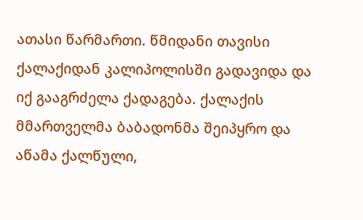ათასი წარმართი. წმიდანი თავისი ქალაქიდან კალიპოლისში გადავიდა და იქ გააგრძელა ქადაგება. ქალაქის მმართველმა ბაბადონმა შეიპყრო და აწამა ქალწული,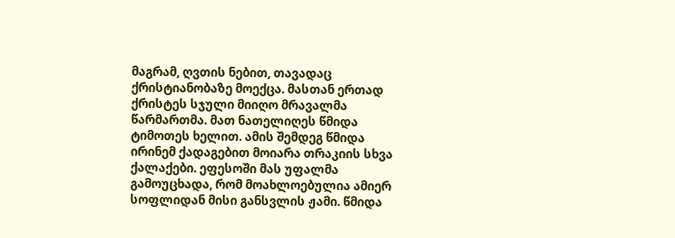მაგრამ, ღვთის ნებით, თავადაც ქრისტიანობაზე მოექცა. მასთან ერთად ქრისტეს სჯული მიიღო მრავალმა წარმართმა. მათ ნათელიღეს წმიდა ტიმოთეს ხელით. ამის შემდეგ წმიდა ირინემ ქადაგებით მოიარა თრაკიის სხვა ქალაქები. ეფესოში მას უფალმა გამოუცხადა, რომ მოახლოებულია ამიერ სოფლიდან მისი განსვლის ჟამი. წმიდა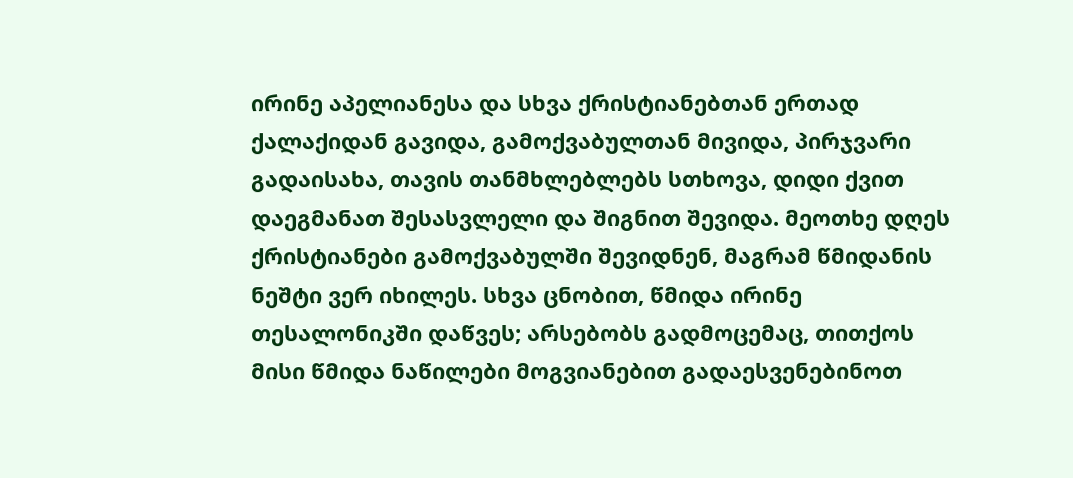ირინე აპელიანესა და სხვა ქრისტიანებთან ერთად ქალაქიდან გავიდა, გამოქვაბულთან მივიდა, პირჯვარი გადაისახა, თავის თანმხლებლებს სთხოვა, დიდი ქვით დაეგმანათ შესასვლელი და შიგნით შევიდა. მეოთხე დღეს ქრისტიანები გამოქვაბულში შევიდნენ, მაგრამ წმიდანის ნეშტი ვერ იხილეს. სხვა ცნობით, წმიდა ირინე თესალონიკში დაწვეს; არსებობს გადმოცემაც, თითქოს მისი წმიდა ნაწილები მოგვიანებით გადაესვენებინოთ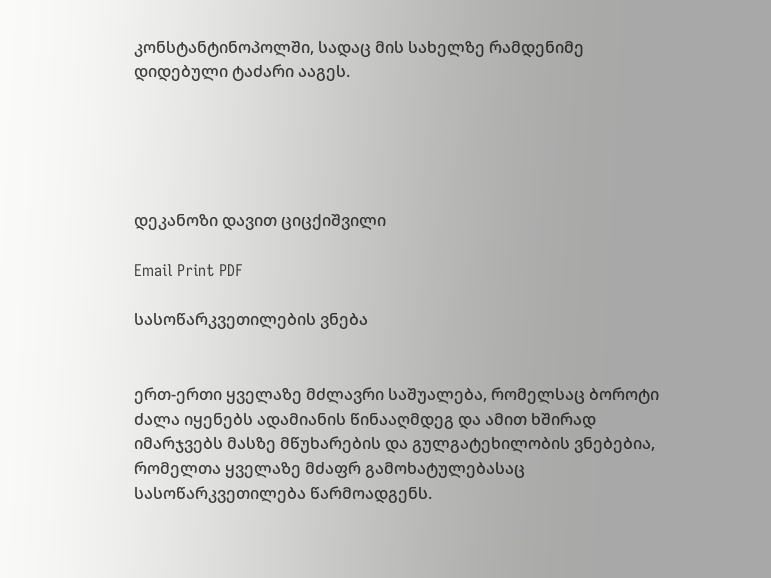კონსტანტინოპოლში, სადაც მის სახელზე რამდენიმე დიდებული ტაძარი ააგეს.





დეკანოზი დავით ციცქიშვილი

Email Print PDF

სასოწარკვეთილების ვნება


ერთ-ერთი ყველაზე მძლავრი საშუალება, რომელსაც ბოროტი ძალა იყენებს ადამიანის წინააღმდეგ და ამით ხშირად იმარჯვებს მასზე მწუხარების და გულგატეხილობის ვნებებია, რომელთა ყველაზე მძაფრ გამოხატულებასაც სასოწარკვეთილება წარმოადგენს.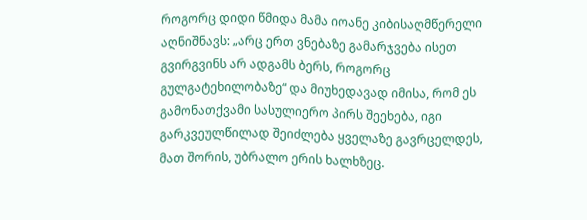როგორც დიდი წმიდა მამა იოანე კიბისაღმწერელი აღნიშნავს: „არც ერთ ვნებაზე გამარჯვება ისეთ გვირგვინს არ ადგამს ბერს, როგორც გულგატეხილობაზე“ და მიუხედავად იმისა, რომ ეს გამონათქვამი სასულიერო პირს შეეხება, იგი გარკვეულწილად შეიძლება ყველაზე გავრცელდეს, მათ შორის, უბრალო ერის ხალხზეც.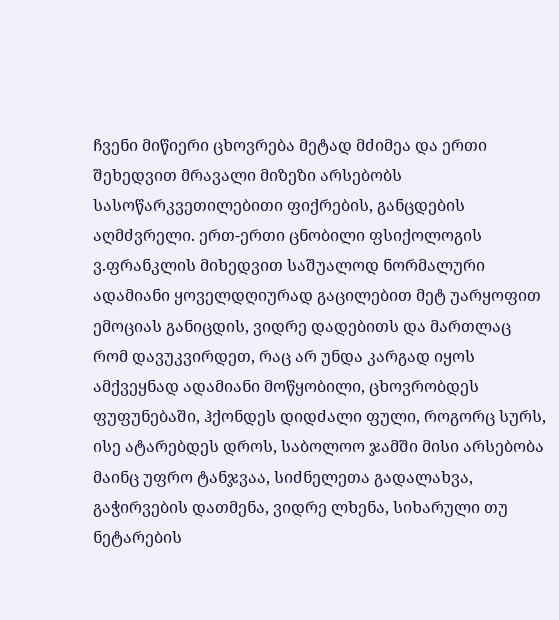ჩვენი მიწიერი ცხოვრება მეტად მძიმეა და ერთი შეხედვით მრავალი მიზეზი არსებობს სასოწარკვეთილებითი ფიქრების, განცდების აღმძვრელი. ერთ-ერთი ცნობილი ფსიქოლოგის ვ.ფრანკლის მიხედვით საშუალოდ ნორმალური ადამიანი ყოველდღიურად გაცილებით მეტ უარყოფით ემოციას განიცდის, ვიდრე დადებითს და მართლაც რომ დავუკვირდეთ, რაც არ უნდა კარგად იყოს ამქვეყნად ადამიანი მოწყობილი, ცხოვრობდეს ფუფუნებაში, ჰქონდეს დიდძალი ფული, როგორც სურს, ისე ატარებდეს დროს, საბოლოო ჯამში მისი არსებობა მაინც უფრო ტანჯვაა, სიძნელეთა გადალახვა, გაჭირვების დათმენა, ვიდრე ლხენა, სიხარული თუ ნეტარების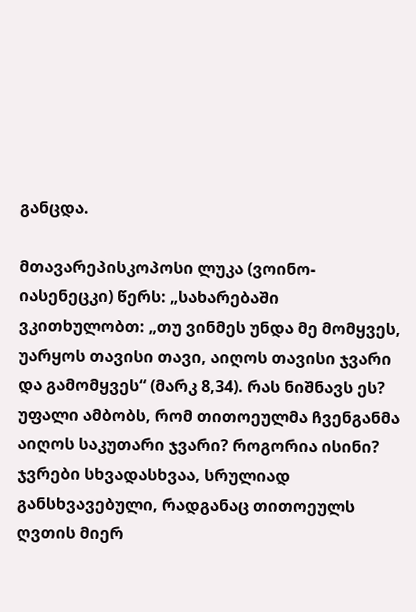განცდა.

მთავარეპისკოპოსი ლუკა (ვოინო-იასენეცკი) წერს: „სახარებაში ვკითხულობთ: „თუ ვინმეს უნდა მე მომყვეს, უარყოს თავისი თავი, აიღოს თავისი ჯვარი და გამომყვეს“ (მარკ 8,34). რას ნიშნავს ეს? უფალი ამბობს, რომ თითოეულმა ჩვენგანმა აიღოს საკუთარი ჯვარი? როგორია ისინი? ჯვრები სხვადასხვაა, სრულიად განსხვავებული, რადგანაც თითოეულს ღვთის მიერ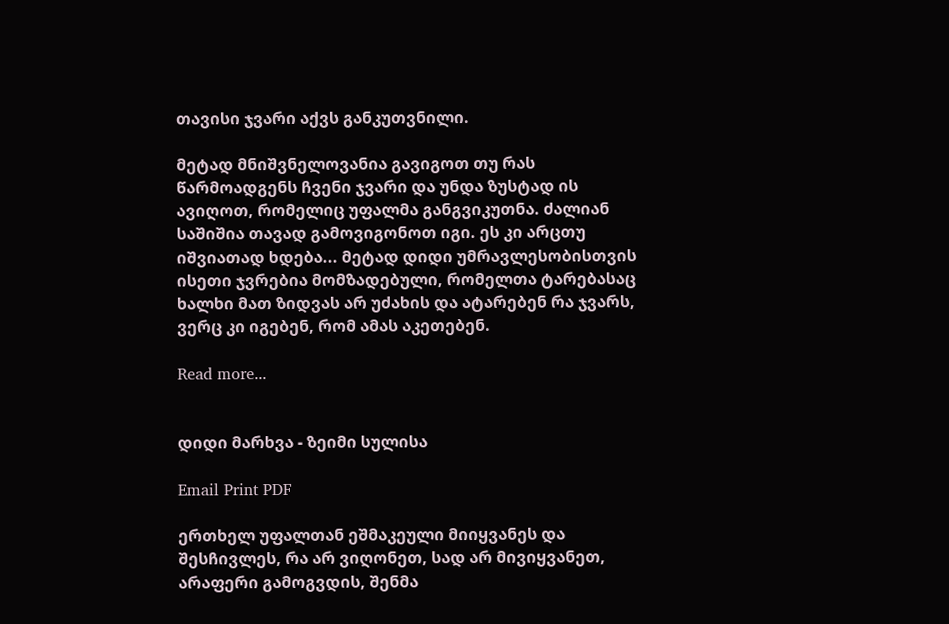თავისი ჯვარი აქვს განკუთვნილი.

მეტად მნიშვნელოვანია გავიგოთ თუ რას წარმოადგენს ჩვენი ჯვარი და უნდა ზუსტად ის ავიღოთ, რომელიც უფალმა განგვიკუთნა. ძალიან საშიშია თავად გამოვიგონოთ იგი. ეს კი არცთუ იშვიათად ხდება... მეტად დიდი უმრავლესობისთვის ისეთი ჯვრებია მომზადებული, რომელთა ტარებასაც ხალხი მათ ზიდვას არ უძახის და ატარებენ რა ჯვარს, ვერც კი იგებენ, რომ ამას აკეთებენ.

Read more...


დიდი მარხვა - ზეიმი სულისა

Email Print PDF

ერთხელ უფალთან ეშმაკეული მიიყვანეს და შესჩივლეს, რა არ ვიღონეთ, სად არ მივიყვანეთ, არაფერი გამოგვდის, შენმა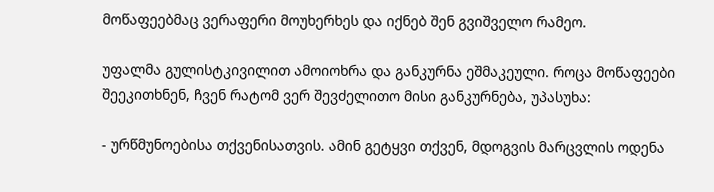მოწაფეებმაც ვერაფერი მოუხერხეს და იქნებ შენ გვიშველო რამეო.

უფალმა გულისტკივილით ამოიოხრა და განკურნა ეშმაკეული. როცა მოწაფეები შეეკითხნენ, ჩვენ რატომ ვერ შევძელითო მისი განკურნება, უპასუხა:

- ურწმუნოებისა თქვენისათვის. ამინ გეტყვი თქვენ, მდოგვის მარცვლის ოდენა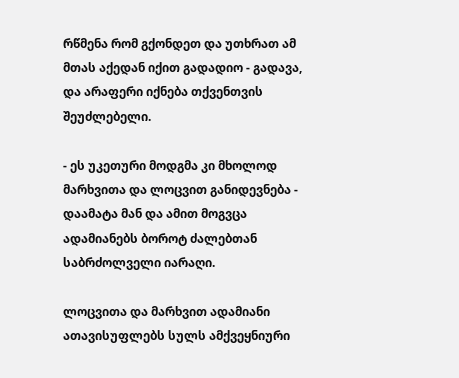რწმენა რომ გქონდეთ და უთხრათ ამ მთას აქედან იქით გადადიო - გადავა, და არაფერი იქნება თქვენთვის შეუძლებელი.

- ეს უკეთური მოდგმა კი მხოლოდ მარხვითა და ლოცვით განიდევნება - დაამატა მან და ამით მოგვცა ადამიანებს ბოროტ ძალებთან საბრძოლველი იარაღი.

ლოცვითა და მარხვით ადამიანი ათავისუფლებს სულს ამქვეყნიური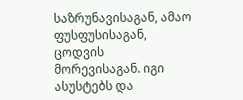საზრუნავისაგან, ამაო ფუსფუსისაგან, ცოდვის მორევისაგან. იგი ასუსტებს და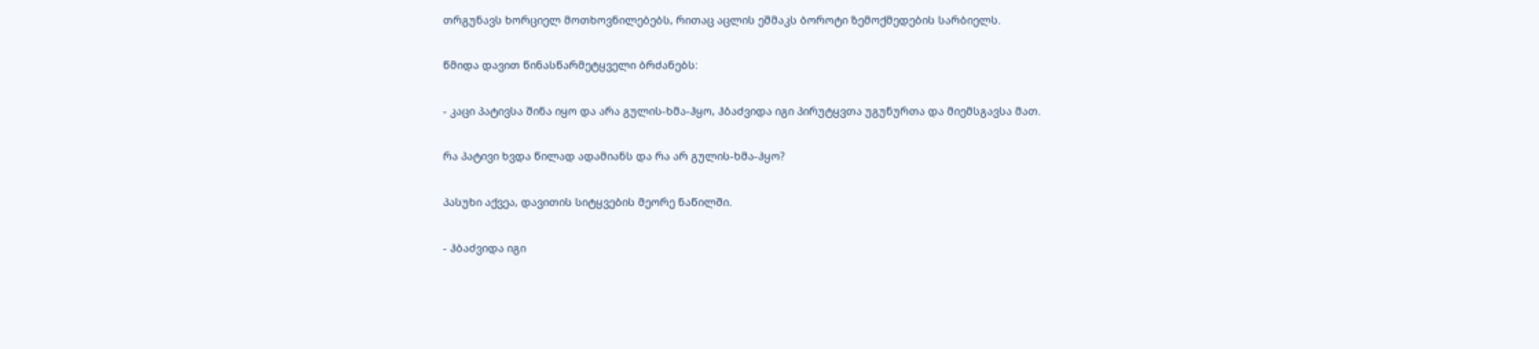თრგუნავს ხორციელ მოთხოვნილებებს, რითაც აცლის ეშმაკს ბოროტი ზემოქმედების სარბიელს.

წმიდა დავით წინასწარმეტყველი ბრძანებს:

- კაცი პატივსა შინა იყო და არა გულის-ხმა-ჰყო, ჰბაძვიდა იგი პირუტყვთა უგუნურთა და მიემსგავსა მათ.

რა პატივი ხვდა წილად ადამიანს და რა არ გულის-ხმა-ჰყო?

პასუხი აქვეა, დავითის სიტყვების მეორე ნაწილში.

- ჰბაძვიდა იგი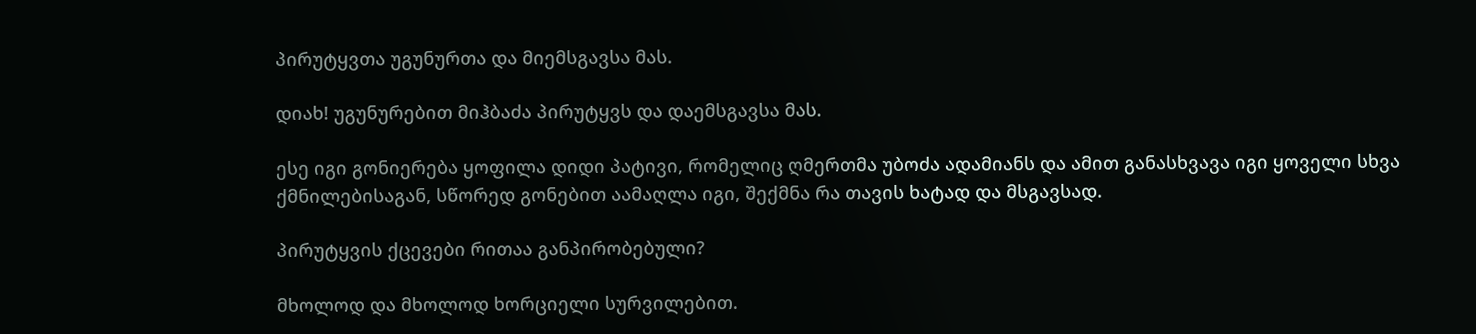პირუტყვთა უგუნურთა და მიემსგავსა მას.

დიახ! უგუნურებით მიჰბაძა პირუტყვს და დაემსგავსა მას.

ესე იგი გონიერება ყოფილა დიდი პატივი, რომელიც ღმერთმა უბოძა ადამიანს და ამით განასხვავა იგი ყოველი სხვა ქმნილებისაგან, სწორედ გონებით აამაღლა იგი, შექმნა რა თავის ხატად და მსგავსად.

პირუტყვის ქცევები რითაა განპირობებული?

მხოლოდ და მხოლოდ ხორციელი სურვილებით.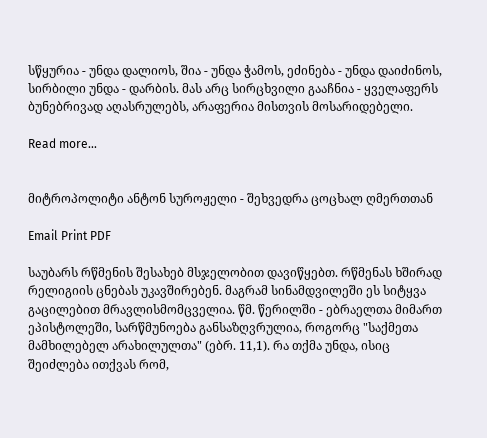სწყურია - უნდა დალიოს, შია - უნდა ჭამოს, ეძინება - უნდა დაიძინოს, სირბილი უნდა - დარბის. მას არც სირცხვილი გააჩნია - ყველაფერს ბუნებრივად აღასრულებს, არაფერია მისთვის მოსარიდებელი.

Read more...


მიტროპოლიტი ანტონ სუროჟელი - შეხვედრა ცოცხალ ღმერთთან

Email Print PDF

საუბარს რწმენის შესახებ მსჯელობით დავიწყებთ. რწმენას ხშირად რელიგიის ცნებას უკავშირებენ. მაგრამ სინამდვილეში ეს სიტყვა გაცილებით მრავლისმომცველია. წმ. წერილში - ებრაელთა მიმართ ეპისტოლეში, სარწმუნოება განსაზღვრულია, როგორც "საქმეთა მამხილებელ არახილულთა" (ებრ. 11,1). რა თქმა უნდა, ისიც შეიძლება ითქვას რომ,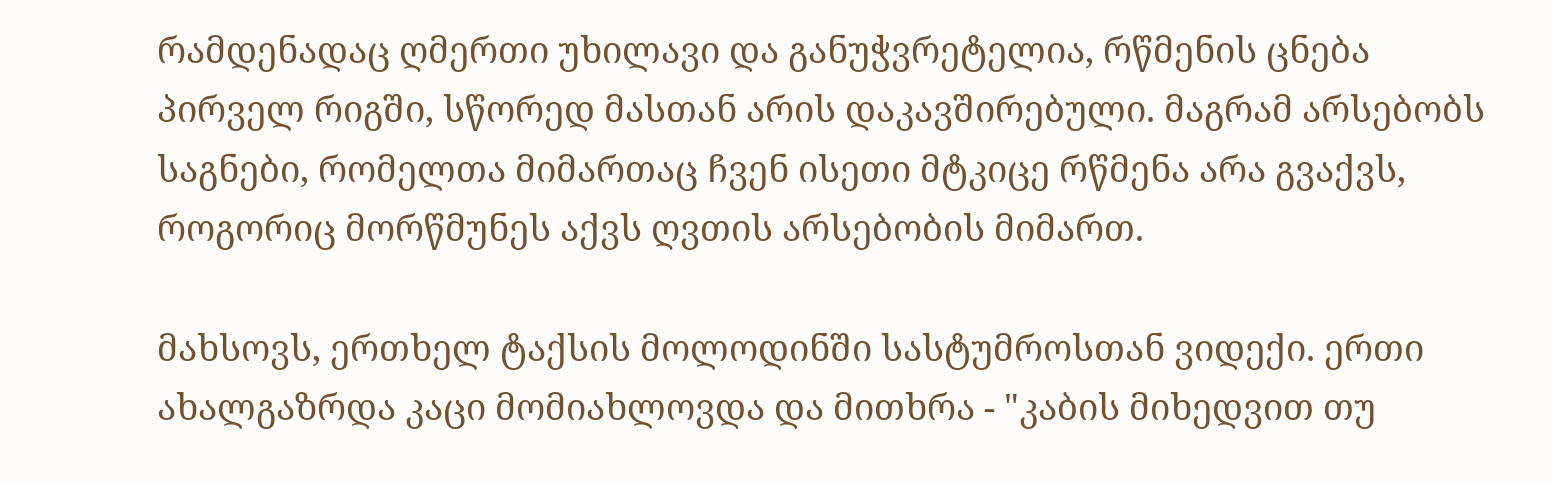რამდენადაც ღმერთი უხილავი და განუჭვრეტელია, რწმენის ცნება პირველ რიგში, სწორედ მასთან არის დაკავშირებული. მაგრამ არსებობს საგნები, რომელთა მიმართაც ჩვენ ისეთი მტკიცე რწმენა არა გვაქვს, როგორიც მორწმუნეს აქვს ღვთის არსებობის მიმართ.

მახსოვს, ერთხელ ტაქსის მოლოდინში სასტუმროსთან ვიდექი. ერთი ახალგაზრდა კაცი მომიახლოვდა და მითხრა - "კაბის მიხედვით თუ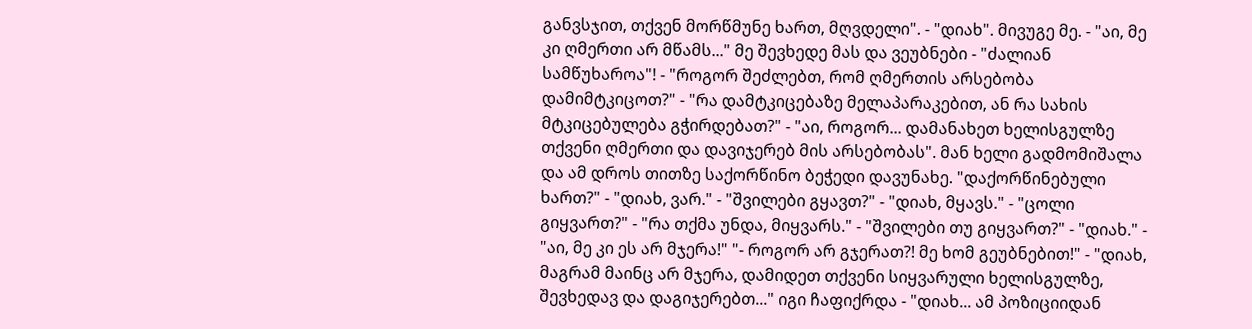განვსჯით, თქვენ მორწმუნე ხართ, მღვდელი". - "დიახ". მივუგე მე. - "აი, მე კი ღმერთი არ მწამს..." მე შევხედე მას და ვეუბნები - "ძალიან სამწუხაროა"! - "როგორ შეძლებთ, რომ ღმერთის არსებობა დამიმტკიცოთ?" - "რა დამტკიცებაზე მელაპარაკებით, ან რა სახის მტკიცებულება გჭირდებათ?" - "აი, როგორ... დამანახეთ ხელისგულზე თქვენი ღმერთი და დავიჯერებ მის არსებობას". მან ხელი გადმომიშალა და ამ დროს თითზე საქორწინო ბეჭედი დავუნახე. "დაქორწინებული ხართ?" - "დიახ, ვარ." - "შვილები გყავთ?" - "დიახ, მყავს." - "ცოლი გიყვართ?" - "რა თქმა უნდა, მიყვარს." - "შვილები თუ გიყვართ?" - "დიახ." - "აი, მე კი ეს არ მჯერა!" "- როგორ არ გჯერათ?! მე ხომ გეუბნებით!" - "დიახ, მაგრამ მაინც არ მჯერა, დამიდეთ თქვენი სიყვარული ხელისგულზე, შევხედავ და დაგიჯერებთ..." იგი ჩაფიქრდა - "დიახ... ამ პოზიციიდან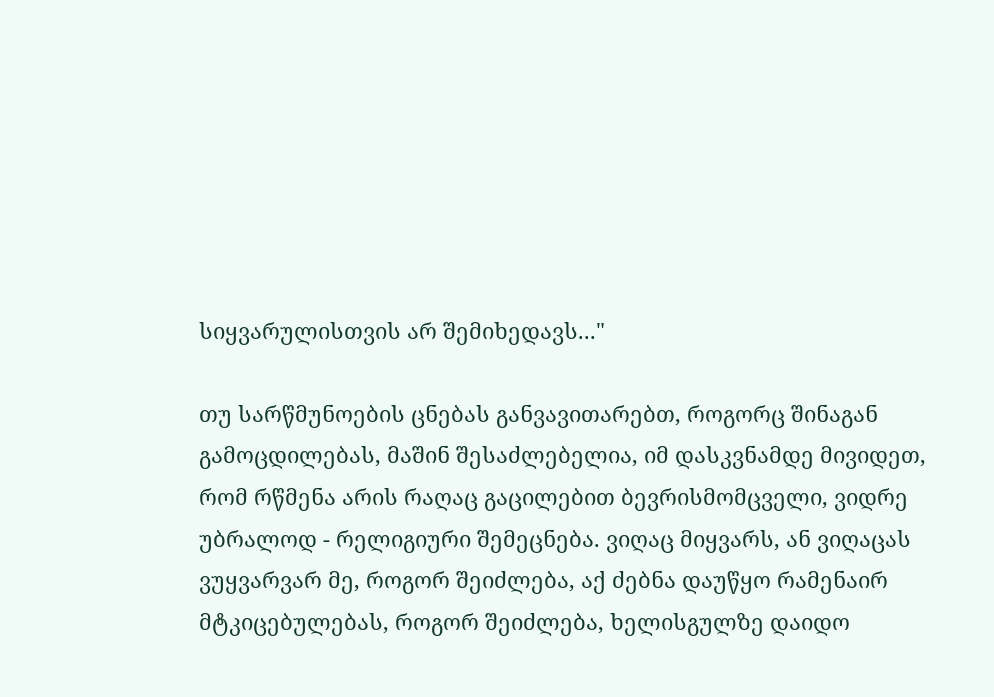სიყვარულისთვის არ შემიხედავს..."

თუ სარწმუნოების ცნებას განვავითარებთ, როგორც შინაგან გამოცდილებას, მაშინ შესაძლებელია, იმ დასკვნამდე მივიდეთ, რომ რწმენა არის რაღაც გაცილებით ბევრისმომცველი, ვიდრე უბრალოდ - რელიგიური შემეცნება. ვიღაც მიყვარს, ან ვიღაცას ვუყვარვარ მე, როგორ შეიძლება, აქ ძებნა დაუწყო რამენაირ მტკიცებულებას, როგორ შეიძლება, ხელისგულზე დაიდო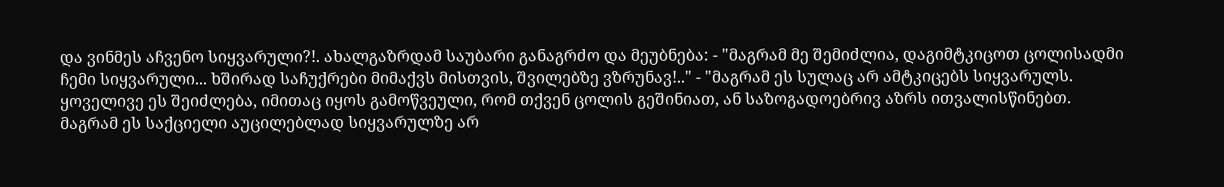და ვინმეს აჩვენო სიყვარული?!. ახალგაზრდამ საუბარი განაგრძო და მეუბნება: - "მაგრამ მე შემიძლია, დაგიმტკიცოთ ცოლისადმი ჩემი სიყვარული... ხშირად საჩუქრები მიმაქვს მისთვის, შვილებზე ვზრუნავ!.." - "მაგრამ ეს სულაც არ ამტკიცებს სიყვარულს. ყოველივე ეს შეიძლება, იმითაც იყოს გამოწვეული, რომ თქვენ ცოლის გეშინიათ, ან საზოგადოებრივ აზრს ითვალისწინებთ. მაგრამ ეს საქციელი აუცილებლად სიყვარულზე არ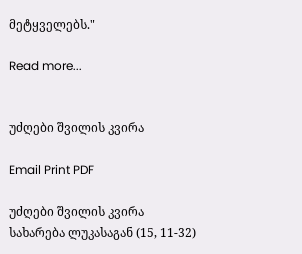მეტყველებს."

Read more...


უძღები შვილის კვირა

Email Print PDF

უძღები შვილის კვირა
სახარება ლუკასაგან (15, 11-32)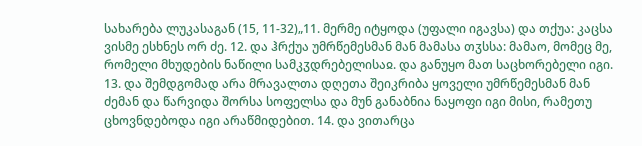სახარება ლუკასაგან (15, 11-32)„11. მერმე იტყოდა (უფალი იგავსა) და თქუა: კაცსა ვისმე ესხნეს ორ ძე. 12. და ჰრქუა უმრწემესმან მან მამასა თჳსსა: მამაო, მომეც მე, რომელი მხუდების ნაწილი სამკჳდრებელისაჲ. და განუყო მათ საცხორებელი იგი. 13. და შემდგომად არა მრავალთა დღეთა შეიკრიბა ყოველი უმრწემესმან მან ძემან და წარვიდა შორსა სოფელსა და მუნ განაბნია ნაყოფი იგი მისი, რამეთუ ცხოვნდებოდა იგი არაწმიდებით. 14. და ვითარცა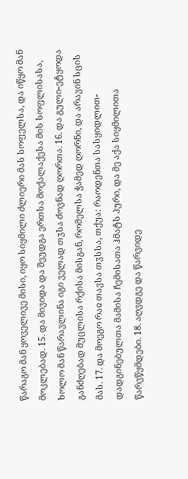წარაგო მან ყოველივე მისი, იყო სიყმილი ძლიერი მას სოფელსა, და იწყო მან მოკლებად. 15. და მივიდა და შეუდგა ერთსა მოქალაქესა მის სოფლისასა, ხოლო მან წარავლინა იგი ველად თჳსა ძოვნად ღორთა. 16. და გული-ეტყოდა განძღებად მუცლისა რქისა მისგან, რომელსა ჭამედ ღორნი, და არავინ სცის მას. 17. და მოეგო რაჲ თავსა თჳსსა, თქუა: რაოდენთა სასყიდლით-დადგინებულთა მამისა ჩემისათა ჰმატს პური, და მე აქა სიყმილითა წარვწყმდები. 18. აღვდგე და წარვიდე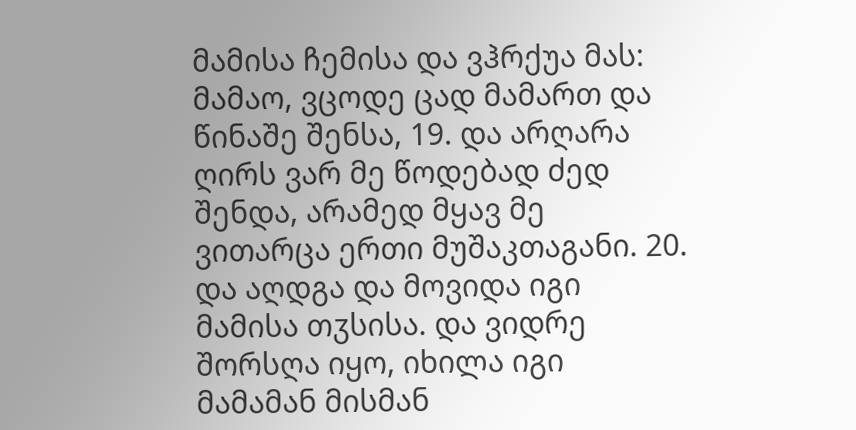მამისა ჩემისა და ვჰრქუა მას: მამაო, ვცოდე ცად მამართ და წინაშე შენსა, 19. და არღარა ღირს ვარ მე წოდებად ძედ შენდა, არამედ მყავ მე ვითარცა ერთი მუშაკთაგანი. 20. და აღდგა და მოვიდა იგი მამისა თჳსისა. და ვიდრე შორსღა იყო, იხილა იგი მამამან მისმან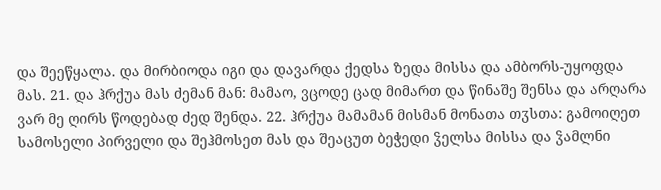და შეეწყალა. და მირბიოდა იგი და დავარდა ქედსა ზედა მისსა და ამბორს-უყოფდა მას. 21. და ჰრქუა მას ძემან მან: მამაო, ვცოდე ცად მიმართ და წინაშე შენსა და არღარა ვარ მე ღირს წოდებად ძედ შენდა. 22. ჰრქუა მამამან მისმან მონათა თჳსთა: გამოიღეთ სამოსელი პირველი და შეჰმოსეთ მას და შეაცუთ ბეჭედი ჴელსა მისსა და ჴამლნი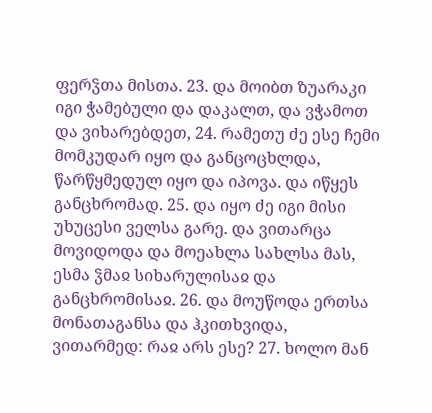ფერჴთა მისთა. 23. და მოიბთ ზუარაკი იგი ჭამებული და დაკალთ, და ვჭამოთ და ვიხარებდეთ, 24. რამეთუ ძე ესე ჩემი მომკუდარ იყო და განცოცხლდა, წარწყმედულ იყო და იპოვა. და იწყეს განცხრომად. 25. და იყო ძე იგი მისი უხუცესი ველსა გარე. და ვითარცა მოვიდოდა და მოეახლა სახლსა მას, ესმა ჴმაჲ სიხარულისაჲ და განცხრომისაჲ. 26. და მოუწოდა ერთსა მონათაგანსა და ჰკითხვიდა, ვითარმედ: რაჲ არს ესე? 27. ხოლო მან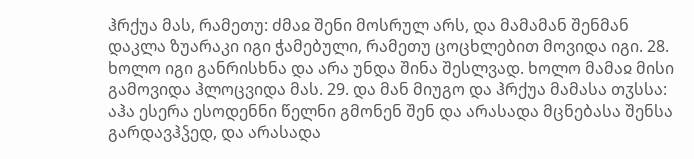ჰრქუა მას, რამეთუ: ძმაჲ შენი მოსრულ არს, და მამამან შენმან დაკლა ზუარაკი იგი ჭამებული, რამეთუ ცოცხლებით მოვიდა იგი. 28. ხოლო იგი განრისხნა და არა უნდა შინა შესლვად. ხოლო მამაჲ მისი გამოვიდა ჰლოცვიდა მას. 29. და მან მიუგო და ჰრქუა მამასა თჳსსა: აჰა ესერა ესოდენნი წელნი გმონენ შენ და არასადა მცნებასა შენსა გარდავჰჴედ, და არასადა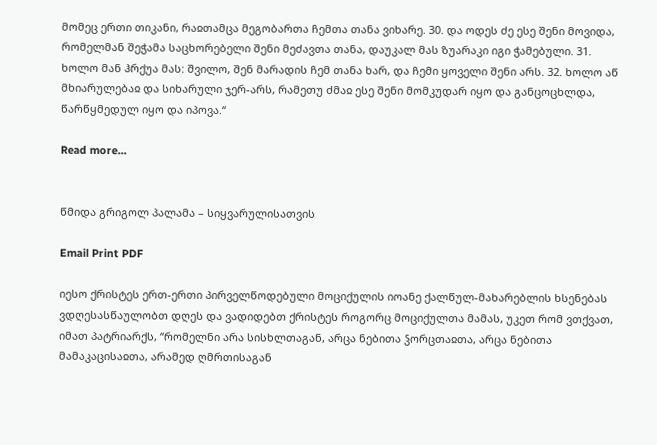მომეც ერთი თიკანი, რაჲთამცა მეგობართა ჩემთა თანა ვიხარე. 30. და ოდეს ძე ესე შენი მოვიდა, რომელმან შეჭამა საცხორებელი შენი მეძავთა თანა, დაუკალ მას ზუარაკი იგი ჭამებული. 31. ხოლო მან ჰრქუა მას: შვილო, შენ მარადის ჩემ თანა ხარ, და ჩემი ყოველი შენი არს. 32. ხოლო აწ მხიარულებაჲ და სიხარული ჯერ-არს, რამეთუ ძმაჲ ესე შენი მომკუდარ იყო და განცოცხლდა, წარწყმედულ იყო და იპოვა.“

Read more...


წმიდა გრიგოლ პალამა – სიყვარულისათვის

Email Print PDF

იესო ქრისტეს ერთ-ერთი პირველწოდებული მოციქულის იოანე ქალწულ-მახარებლის ხსენებას ვდღესასწაულობთ დღეს და ვადიდებთ ქრისტეს როგორც მოციქულთა მამას, უკეთ რომ ვთქვათ, იმათ პატრიარქს, “რომელნი არა სისხლთაგან, არცა ნებითა ჴორცთაჲთა, არცა ნებითა მამაკაცისაჲთა, არამედ ღმრთისაგან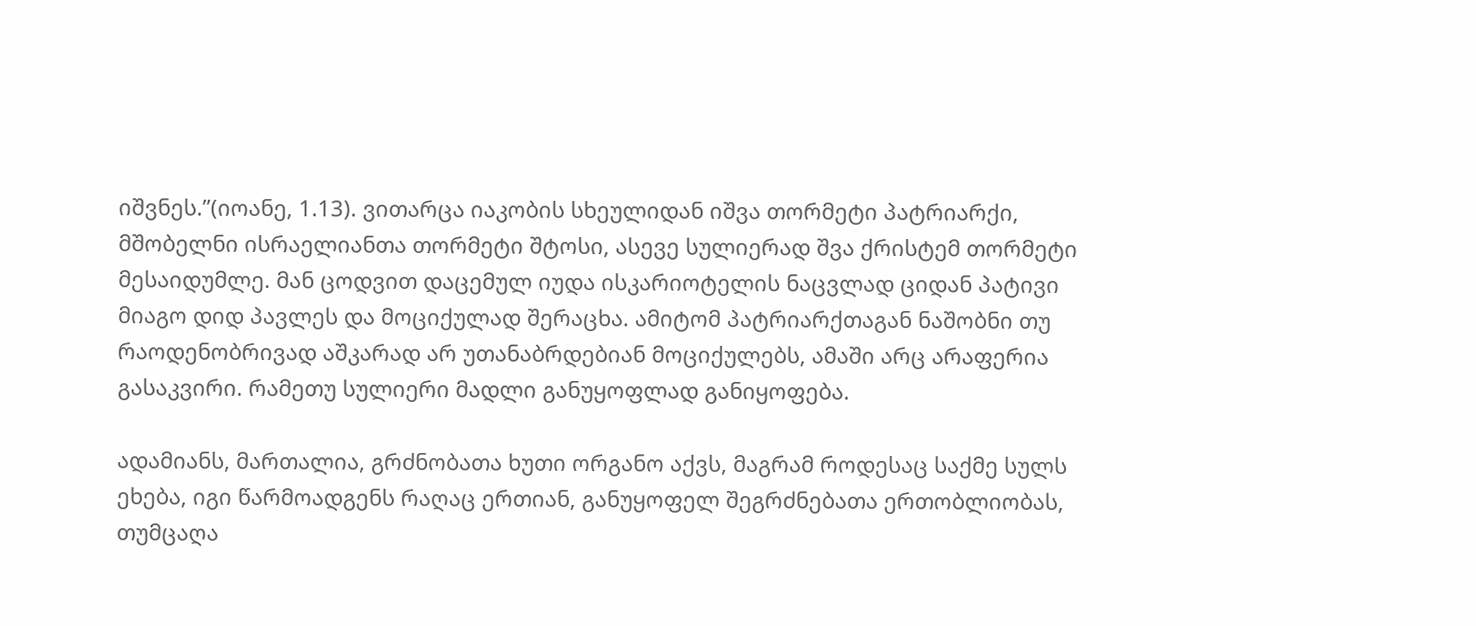იშვნეს.”(იოანე, 1.13). ვითარცა იაკობის სხეულიდან იშვა თორმეტი პატრიარქი, მშობელნი ისრაელიანთა თორმეტი შტოსი, ასევე სულიერად შვა ქრისტემ თორმეტი მესაიდუმლე. მან ცოდვით დაცემულ იუდა ისკარიოტელის ნაცვლად ციდან პატივი მიაგო დიდ პავლეს და მოციქულად შერაცხა. ამიტომ პატრიარქთაგან ნაშობნი თუ რაოდენობრივად აშკარად არ უთანაბრდებიან მოციქულებს, ამაში არც არაფერია გასაკვირი. რამეთუ სულიერი მადლი განუყოფლად განიყოფება.

ადამიანს, მართალია, გრძნობათა ხუთი ორგანო აქვს, მაგრამ როდესაც საქმე სულს ეხება, იგი წარმოადგენს რაღაც ერთიან, განუყოფელ შეგრძნებათა ერთობლიობას, თუმცაღა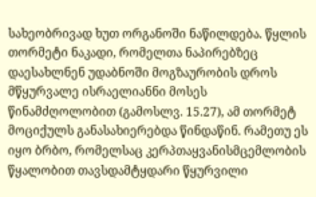სახეობრივად ხუთ ორგანოში ნაწილდება. წყლის თორმეტი ნაკადი, რომელთა ნაპირებზეც დაესახლნენ უდაბნოში მოგზაურობის დროს მწყურვალე ისრაელიანნი მოსეს წინამძღოლობით (გამოსლვ. 15.27), ამ თორმეტ მოციქულს განასახიერებდა წინდაწინ. რამეთუ ეს იყო ბრბო, რომელსაც კერპთაყვანისმცემლობის წყალობით თავსდამტყდარი წყურვილი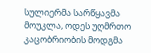სულიერმა სარწყავმა მოუკლა, ოდეს უღმრთო კაცობრიობის მოდგმა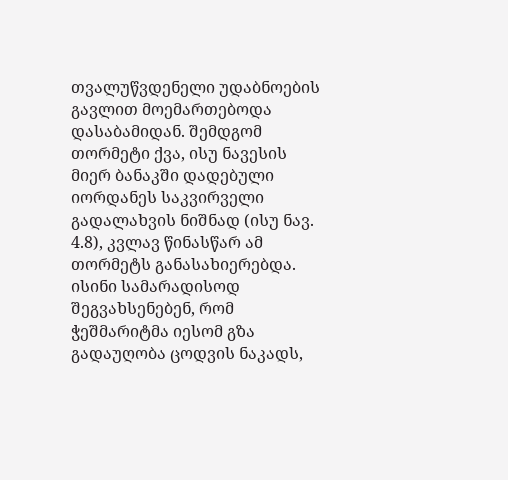თვალუწვდენელი უდაბნოების გავლით მოემართებოდა დასაბამიდან. შემდგომ თორმეტი ქვა, ისუ ნავესის მიერ ბანაკში დადებული იორდანეს საკვირველი გადალახვის ნიშნად (ისუ ნავ. 4.8), კვლავ წინასწარ ამ თორმეტს განასახიერებდა. ისინი სამარადისოდ შეგვახსენებენ, რომ ჭეშმარიტმა იესომ გზა გადაუღობა ცოდვის ნაკადს,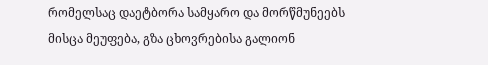რომელსაც დაეტბორა სამყარო და მორწმუნეებს მისცა მეუფება, გზა ცხოვრებისა გალიონ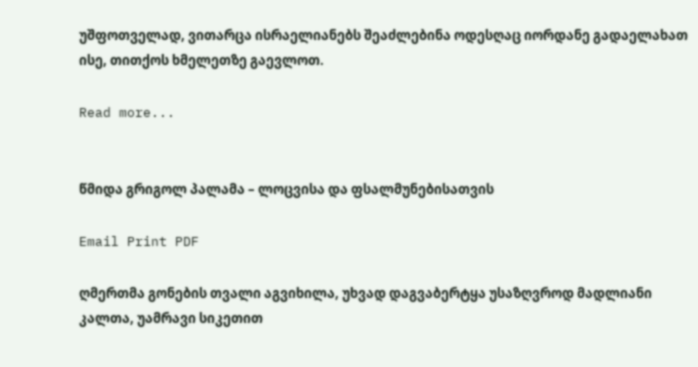უშფოთველად, ვითარცა ისრაელიანებს შეაძლებინა ოდესღაც იორდანე გადაელახათ ისე, თითქოს ხმელეთზე გაევლოთ.

Read more...


წმიდა გრიგოლ პალამა – ლოცვისა და ფსალმუნებისათვის

Email Print PDF

ღმერთმა გონების თვალი აგვიხილა, უხვად დაგვაბერტყა უსაზღვროდ მადლიანი კალთა, უამრავი სიკეთით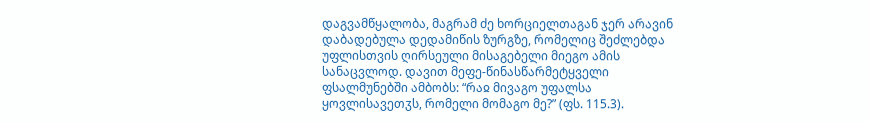დაგვამწყალობა, მაგრამ ძე ხორციელთაგან ჯერ არავინ დაბადებულა დედამიწის ზურგზე, რომელიც შეძლებდა უფლისთვის ღირსეული მისაგებელი მიეგო ამის სანაცვლოდ. დავით მეფე-წინასწარმეტყველი ფსალმუნებში ამბობს: “რაჲ მივაგო უფალსა ყოვლისავეთჳს, რომელი მომაგო მე?” (ფს. 115.3).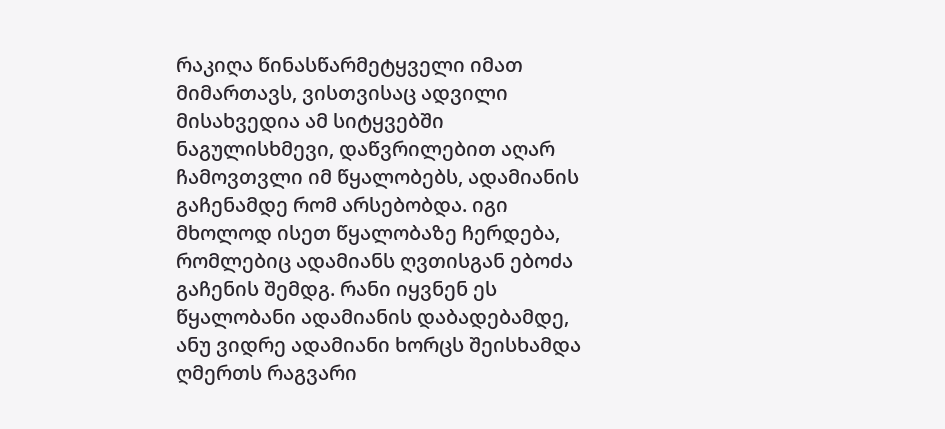რაკიღა წინასწარმეტყველი იმათ მიმართავს, ვისთვისაც ადვილი მისახვედია ამ სიტყვებში ნაგულისხმევი, დაწვრილებით აღარ ჩამოვთვლი იმ წყალობებს, ადამიანის გაჩენამდე რომ არსებობდა. იგი მხოლოდ ისეთ წყალობაზე ჩერდება, რომლებიც ადამიანს ღვთისგან ებოძა გაჩენის შემდგ. რანი იყვნენ ეს წყალობანი ადამიანის დაბადებამდე, ანუ ვიდრე ადამიანი ხორცს შეისხამდა ღმერთს რაგვარი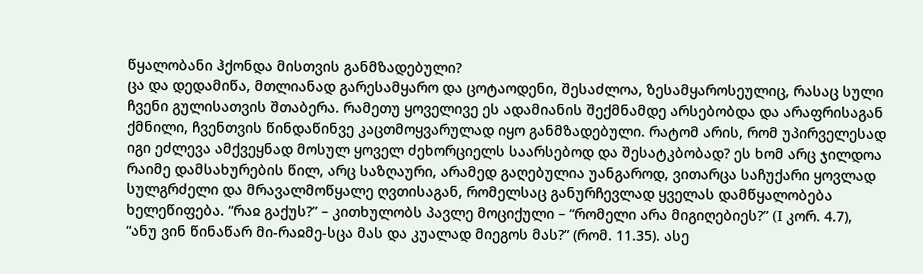წყალობანი ჰქონდა მისთვის განმზადებული?
ცა და დედამიწა, მთლიანად გარესამყარო და ცოტაოდენი, შესაძლოა, ზესამყაროსეულიც, რასაც სული ჩვენი გულისათვის შთაბერა. რამეთუ ყოველივე ეს ადამიანის შექმნამდე არსებობდა და არაფრისაგან ქმნილი, ჩვენთვის წინდაწინვე კაცთმოყვარულად იყო განმზადებული. რატომ არის, რომ უპირველესად იგი ეძლევა ამქვეყნად მოსულ ყოველ ძეხორციელს საარსებოდ და შესატკბობად? ეს ხომ არც ჯილდოა რაიმე დამსახურების წილ, არც საზღაური, არამედ გაღებულია უანგაროდ, ვითარცა საჩუქარი ყოვლად სულგრძელი და მრავალმოწყალე ღვთისაგან, რომელსაც განურჩევლად ყველას დამწყალობება ხელეწიფება. “რაჲ გაქუს?” – კითხულობს პავლე მოციქული – “რომელი არა მიგიღებიეს?” (I კორ. 4.7), “ანუ ვინ წინაწარ მი-რაჲმე-სცა მას და კუალად მიეგოს მას?” (რომ. 11.35). ასე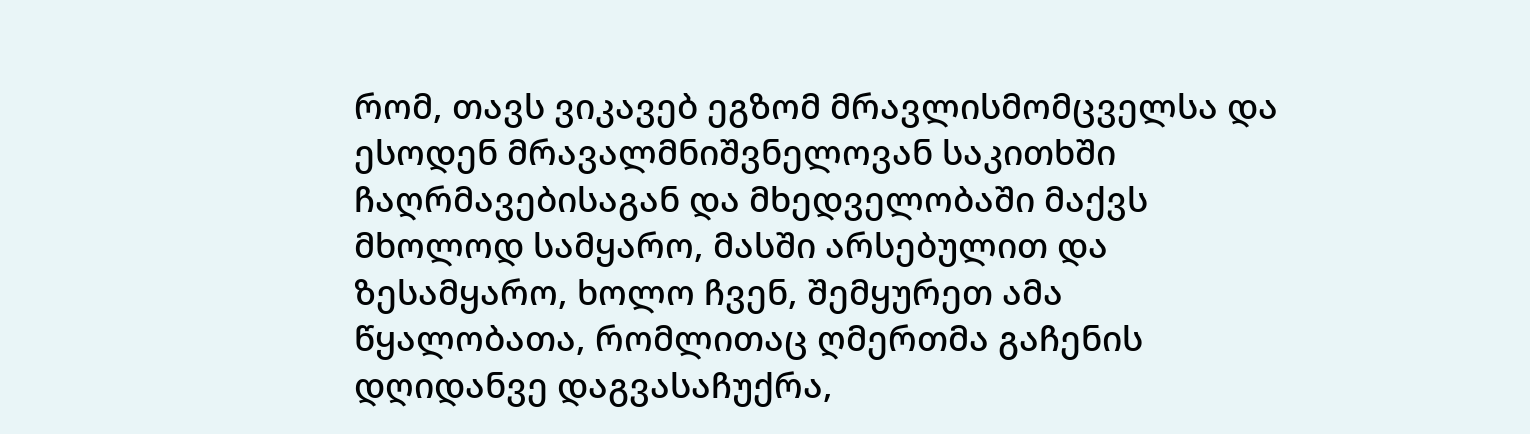რომ, თავს ვიკავებ ეგზომ მრავლისმომცველსა და ესოდენ მრავალმნიშვნელოვან საკითხში ჩაღრმავებისაგან და მხედველობაში მაქვს მხოლოდ სამყარო, მასში არსებულით და ზესამყარო, ხოლო ჩვენ, შემყურეთ ამა წყალობათა, რომლითაც ღმერთმა გაჩენის დღიდანვე დაგვასაჩუქრა,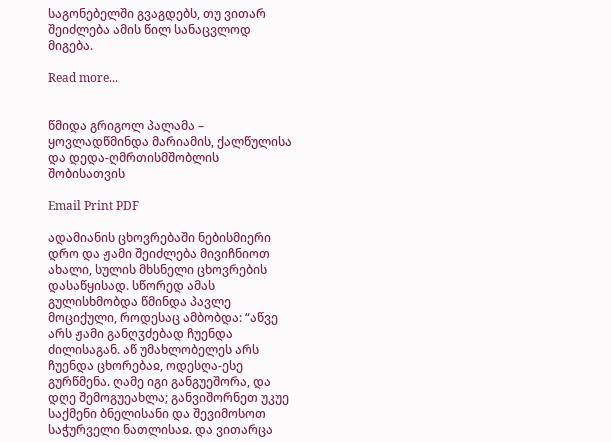საგონებელში გვაგდებს, თუ ვითარ შეიძლება ამის წილ სანაცვლოდ მიგება.

Read more...


წმიდა გრიგოლ პალამა – ყოვლადწმინდა მარიამის, ქალწულისა და დედა-ღმრთისმშობლის შობისათვის

Email Print PDF

ადამიანის ცხოვრებაში ნებისმიერი დრო და ჟამი შეიძლება მივიჩნიოთ ახალი, სულის მხსნელი ცხოვრების დასაწყისად. სწორედ ამას გულისხმობდა წმინდა პავლე მოციქული, როდესაც ამბობდა: “აწვე არს ჟამი განღჳძებად ჩუენდა ძილისაგან. აწ უმახლობელეს არს ჩუენდა ცხორებაჲ, ოდესღა-ესე გურწმენა. ღამე იგი განგუეშორა, და დღე შემოგუეახლა; განვიშორნეთ უკუე საქმენი ბნელისანი და შევიმოსოთ საჭურველი ნათლისაჲ. და ვითარცა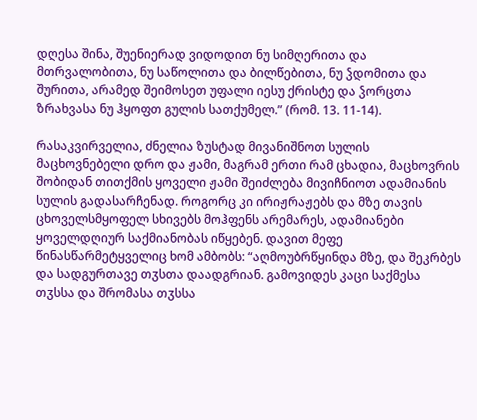დღესა შინა, შუენიერად ვიდოდით ნუ სიმღერითა და მთრვალობითა, ნუ საწოლითა და ბილწებითა, ნუ ჴდომითა და შურითა, არამედ შეიმოსეთ უფალი იესუ ქრისტე და ჴორცთა ზრახვასა ნუ ჰყოფთ გულის სათქუმელ.” (რომ. 13. 11-14).

რასაკვირველია, ძნელია ზუსტად მივანიშნოთ სულის მაცხოვნებელი დრო და ჟამი, მაგრამ ერთი რამ ცხადია, მაცხოვრის შობიდან თითქმის ყოველი ჟამი შეიძლება მივიჩნიოთ ადამიანის სულის გადასარჩენად. როგორც კი ირიჟრაჟებს და მზე თავის ცხოველსმყოფელ სხივებს მოჰფენს არემარეს, ადამიანები ყოველდღიურ საქმიანობას იწყებენ. დავით მეფე წინასწარმეტყველიც ხომ ამბობს: “აღმოუბრწყინდა მზე, და შეკრბეს და სადგურთავე თჳსთა დაადგრიან. გამოვიდეს კაცი საქმესა თჳსსა და შრომასა თჳსსა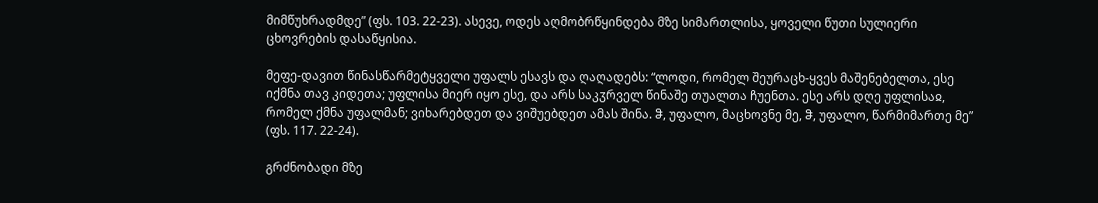მიმწუხრადმდე” (ფს. 103. 22-23). ასევე, ოდეს აღმობრწყინდება მზე სიმართლისა, ყოველი წუთი სულიერი ცხოვრების დასაწყისია.

მეფე-დავით წინასწარმეტყველი უფალს ესავს და ღაღადებს: “ლოდი, რომელ შეურაცხ-ყვეს მაშენებელთა, ესე იქმნა თავ კიდეთა; უფლისა მიერ იყო ესე, და არს საკჳრველ წინაშე თუალთა ჩუენთა. ესე არს დღე უფლისაჲ, რომელ ქმნა უფალმან; ვიხარებდეთ და ვიშუებდეთ ამას შინა. ჵ, უფალო, მაცხოვნე მე, ჵ, უფალო, წარმიმართე მე” (ფს. 117. 22-24).

გრძნობადი მზე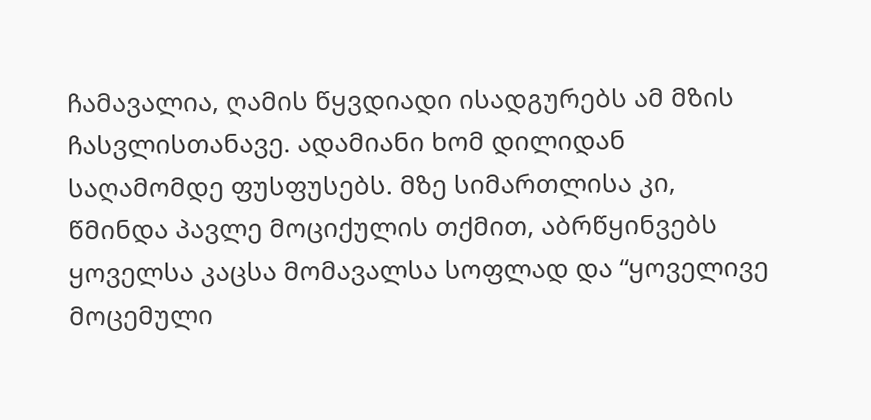ჩამავალია, ღამის წყვდიადი ისადგურებს ამ მზის ჩასვლისთანავე. ადამიანი ხომ დილიდან საღამომდე ფუსფუსებს. მზე სიმართლისა კი, წმინდა პავლე მოციქულის თქმით, აბრწყინვებს ყოველსა კაცსა მომავალსა სოფლად და “ყოველივე მოცემული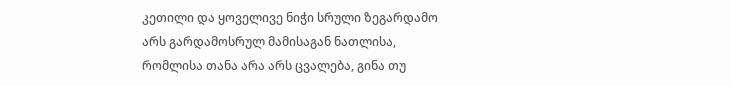კეთილი და ყოველივე ნიჭი სრული ზეგარდამო არს გარდამოსრულ მამისაგან ნათლისა, რომლისა თანა არა არს ცვალება, გინა თუ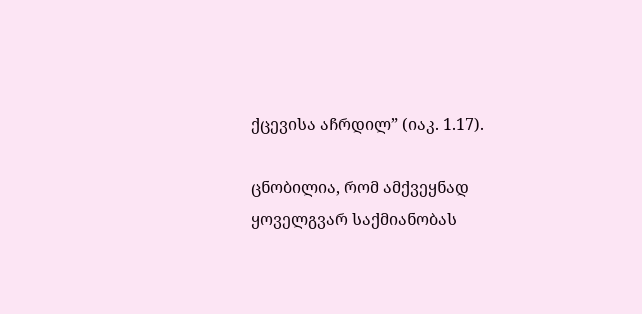ქცევისა აჩრდილ” (იაკ. 1.17).

ცნობილია, რომ ამქვეყნად ყოველგვარ საქმიანობას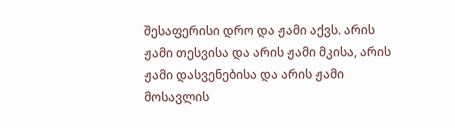შესაფერისი დრო და ჟამი აქვს. არის ჟამი თესვისა და არის ჟამი მკისა, არის ჟამი დასვენებისა და არის ჟამი მოსავლის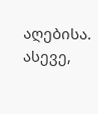აღებისა. ასევე,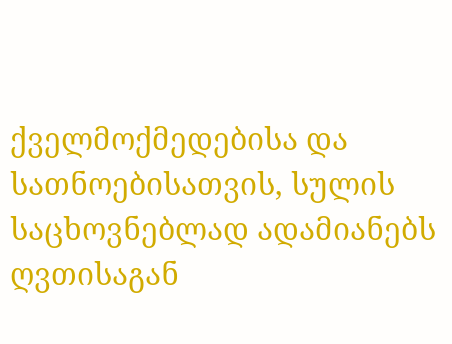ქველმოქმედებისა და სათნოებისათვის, სულის საცხოვნებლად ადამიანებს ღვთისაგან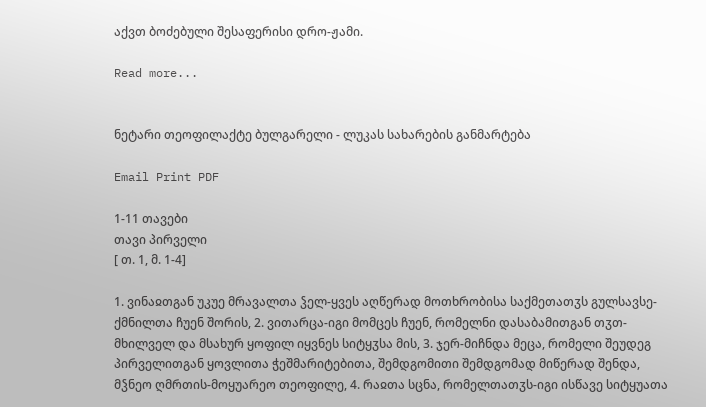აქვთ ბოძებული შესაფერისი დრო-ჟამი.

Read more...


ნეტარი თეოფილაქტე ბულგარელი - ლუკას სახარების განმარტება

Email Print PDF

1-11 თავები
თავი პირველი
[ თ. 1, მ. 1-4]

1. ვინაჲთგან უკუე მრავალთა ჴელ-ყვეს აღწერად მოთხრობისა საქმეთათჳს გულსავსე-ქმნილთა ჩუენ შორის, 2. ვითარცა-იგი მომცეს ჩუენ, რომელნი დასაბამითგან თჳთ-მხილველ და მსახურ ყოფილ იყვნეს სიტყჳსა მის, 3. ჯერ-მიჩნდა მეცა, რომელი შეუდეგ პირველითგან ყოვლითა ჭეშმარიტებითა, შემდგომითი შემდგომად მიწერად შენდა, მჴნეო ღმრთის-მოყუარეო თეოფილე, 4. რაჲთა სცნა, რომელთათჳს-იგი ისწავე სიტყუათა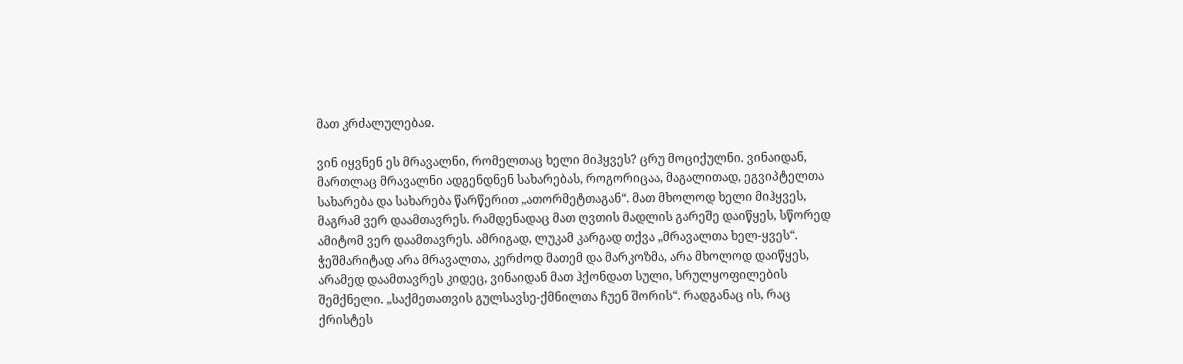მათ კრძალულებაჲ.

ვინ იყვნენ ეს მრავალნი, რომელთაც ხელი მიჰყვეს? ცრუ მოციქულნი. ვინაიდან, მართლაც მრავალნი ადგენდნენ სახარებას, როგორიცაა, მაგალითად, ეგვიპტელთა სახარება და სახარება წარწერით „ათორმეტთაგან“. მათ მხოლოდ ხელი მიჰყვეს, მაგრამ ვერ დაამთავრეს. რამდენადაც მათ ღვთის მადლის გარეშე დაიწყეს, სწორედ ამიტომ ვერ დაამთავრეს. ამრიგად, ლუკამ კარგად თქვა „მრავალთა ხელ-ყვეს“. ჭეშმარიტად არა მრავალთა, კერძოდ მათემ და მარკოზმა, არა მხოლოდ დაიწყეს, არამედ დაამთავრეს კიდეც, ვინაიდან მათ ჰქონდათ სული, სრულყოფილების შემქნელი. „საქმეთათვის გულსავსე-ქმნილთა ჩუენ შორის“. რადგანაც ის, რაც ქრისტეს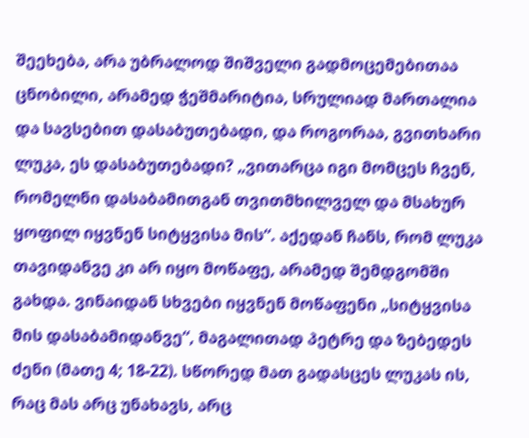შეეხება, არა უბრალოდ შიშველი გადმოცემებითაა ცნობილი, არამედ ჭეშმარიტია, სრულიად მართალია და სავსებით დასაბუთებადი, და როგორაა, გვითხარი ლუკა, ეს დასაბუთებადი? „ვითარცა იგი მომცეს ჩვენ, რომელნი დასაბამითგან თვითმხილველ და მსახურ ყოფილ იყვნენ სიტყვისა მის“. აქედან ჩანს, რომ ლუკა თავიდანვე კი არ იყო მოწაფე, არამედ შემდგომში გახდა. ვინაიდან სხვები იყვნენ მოწაფენი „სიტყვისა მის დასაბამიდანვე“, მაგალითად პეტრე და ზებედეს ძენი (მათე 4; 18-22). სწორედ მათ გადასცეს ლუკას ის, რაც მას არც უნახავს, არც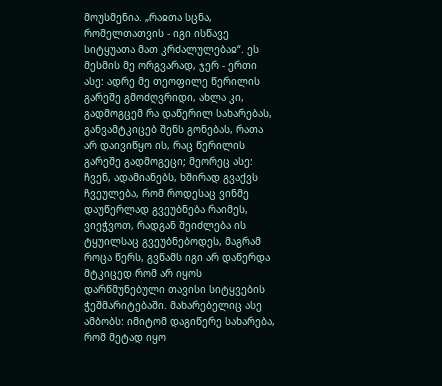მოუსმენია. „რაჲთა სცნა, რომელთათვის - იგი ისწავე სიტყუათა მათ კრძალულებაჲ“. ეს მესმის მე ორგვარად, ჯერ - ერთი ასე: ადრე მე თეოფილე წერილის გარეშე გმოძღვრიდი, ახლა კი, გადმოგცემ რა დაწერილ სახარებას, განვამტკიცებ შენს გონებას, რათა არ დაივიწყო ის, რაც წერილის გარეშე გადმოგეცი; მეორეც ასე: ჩვენ, ადამიანებს, ხშირად გვაქვს ჩვეულება, რომ როდესაც ვინმე დაუწერლად გვეუბნება რაიმეს, ვიეჭვოთ, რადგან შეიძლება ის ტყუილსაც გვეუბნებოდეს, მაგრამ როცა წერს, გვწამს იგი არ დაწერდა მტკიცედ რომ არ იყოს დარწმუნებული თავისი სიტყვების ჭეშმარიტებაში. მახარებელიც ასე ამბობს: იმიტომ დაგიწერე სახარება, რომ მეტად იყო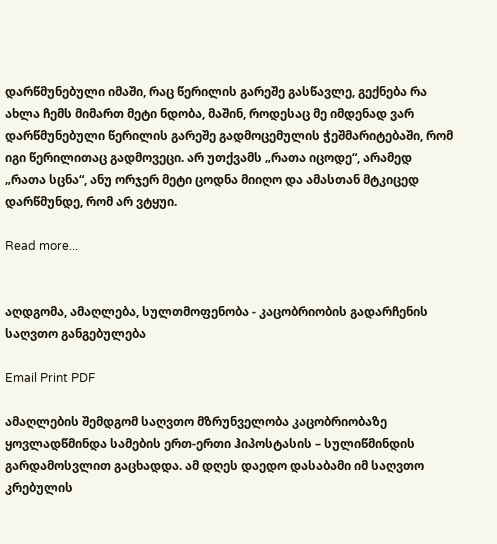დარწმუნებული იმაში, რაც წერილის გარეშე გასწავლე, გექნება რა ახლა ჩემს მიმართ მეტი ნდობა, მაშინ, როდესაც მე იმდენად ვარ დარწმუნებული წერილის გარეშე გადმოცემულის ჭეშმარიტებაში, რომ იგი წერილითაც გადმოვეცი. არ უთქვამს „რათა იცოდე“, არამედ „რათა სცნა“, ანუ ორჯერ მეტი ცოდნა მიიღო და ამასთან მტკიცედ დარწმუნდე, რომ არ ვტყუი.

Read more...


აღდგომა, ამაღლება, სულთმოფენობა - კაცობრიობის გადარჩენის საღვთო განგებულება

Email Print PDF

ამაღლების შემდგომ საღვთო მზრუნველობა კაცობრიობაზე ყოვლადწმინდა სამების ერთ-ერთი ჰიპოსტასის – სულიწმინდის გარდამოსვლით გაცხადდა. ამ დღეს დაედო დასაბამი იმ საღვთო კრებულის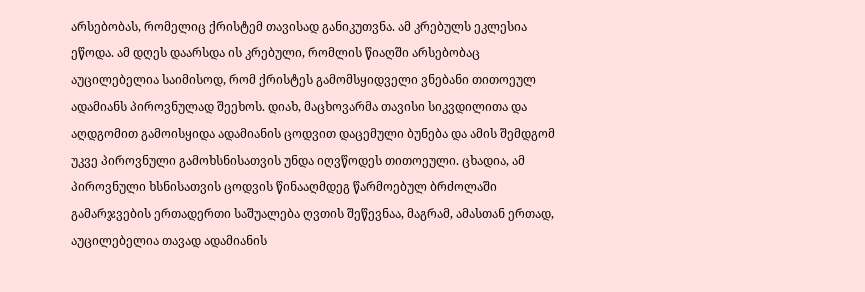არსებობას, რომელიც ქრისტემ თავისად განიკუთვნა. ამ კრებულს ეკლესია ეწოდა. ამ დღეს დაარსდა ის კრებული, რომლის წიაღში არსებობაც აუცილებელია საიმისოდ, რომ ქრისტეს გამომსყიდველი ვნებანი თითოეულ ადამიანს პიროვნულად შეეხოს. დიახ, მაცხოვარმა თავისი სიკვდილითა და აღდგომით გამოისყიდა ადამიანის ცოდვით დაცემული ბუნება და ამის შემდგომ უკვე პიროვნული გამოხსნისათვის უნდა იღვწოდეს თითოეული. ცხადია, ამ პიროვნული ხსნისათვის ცოდვის წინააღმდეგ წარმოებულ ბრძოლაში გამარჯვების ერთადერთი საშუალება ღვთის შეწევნაა, მაგრამ, ამასთან ერთად, აუცილებელია თავად ადამიანის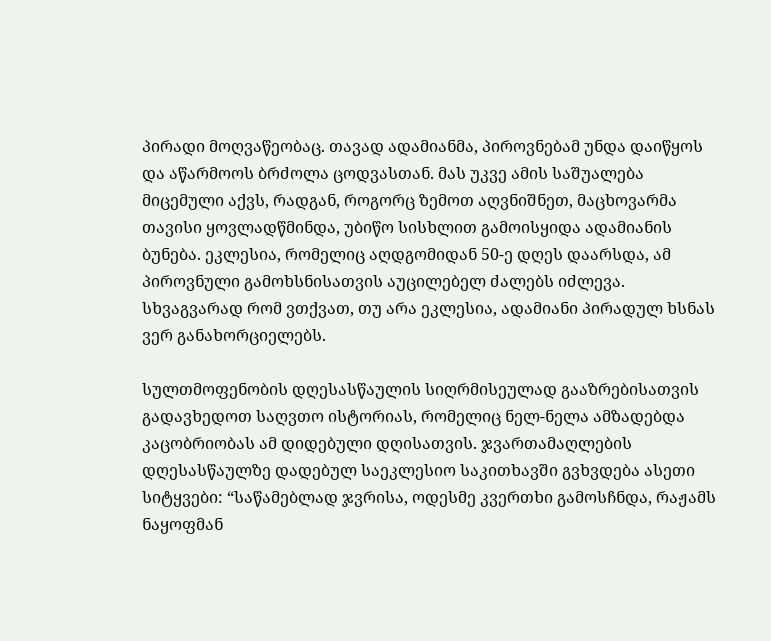პირადი მოღვაწეობაც. თავად ადამიანმა, პიროვნებამ უნდა დაიწყოს და აწარმოოს ბრძოლა ცოდვასთან. მას უკვე ამის საშუალება მიცემული აქვს, რადგან, როგორც ზემოთ აღვნიშნეთ, მაცხოვარმა თავისი ყოვლადწმინდა, უბიწო სისხლით გამოისყიდა ადამიანის ბუნება. ეკლესია, რომელიც აღდგომიდან 50-ე დღეს დაარსდა, ამ პიროვნული გამოხსნისათვის აუცილებელ ძალებს იძლევა. სხვაგვარად რომ ვთქვათ, თუ არა ეკლესია, ადამიანი პირადულ ხსნას ვერ განახორციელებს.

სულთმოფენობის დღესასწაულის სიღრმისეულად გააზრებისათვის გადავხედოთ საღვთო ისტორიას, რომელიც ნელ-ნელა ამზადებდა კაცობრიობას ამ დიდებული დღისათვის. ჯვართამაღლების დღესასწაულზე დადებულ საეკლესიო საკითხავში გვხვდება ასეთი სიტყვები: “საწამებლად ჯვრისა, ოდესმე კვერთხი გამოსჩნდა, რაჟამს ნაყოფმან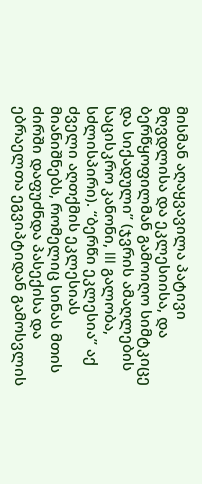მისმან აღაყვავილა პატივი მღვდლისა და ეკლესიისა, და ბერწყოფილმან გამოიღო სიმტკიცე და სიქადული” (ჯვრის ამაღლების საცისკრო კანონი, III გალობა, სძლისპირი). “ბერწი ეკლესია” აქ ძველი აღთქმის ეკლესიას მიანიშნებს, რომელიც სინას მთის ძირში დაფუძნდა პასექისა და ებრაელთა ეგვიპტიდან გამოსვლის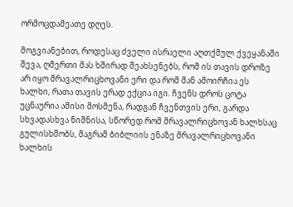ორმოცდამეათე დღეს.

მოგვიანებით, როდესაც ძველი ისრაელი აღთქმულ ქვეყანაში შევა, ღმერთი მას ხშირად შეახსენებს, რომ ის თავის დროზე არ იყო მრავალრიცხოვანი ერი და რომ მან ამოირჩია ეს ხალხი, რათა თავის ერად ექცია იგი. ჩვენს დროს ცოტა უცნაურია ამისი მოსმენა, რადგან ჩვენთვის ერი, გარდა სხვადასხვა ნიშნისა, სწორედ რომ მრავალრიცხოვან ხალხსაც გულისხმობს, მაგრამ ბიბლიის ენაზე მრავალრიცხოვანი ხალხის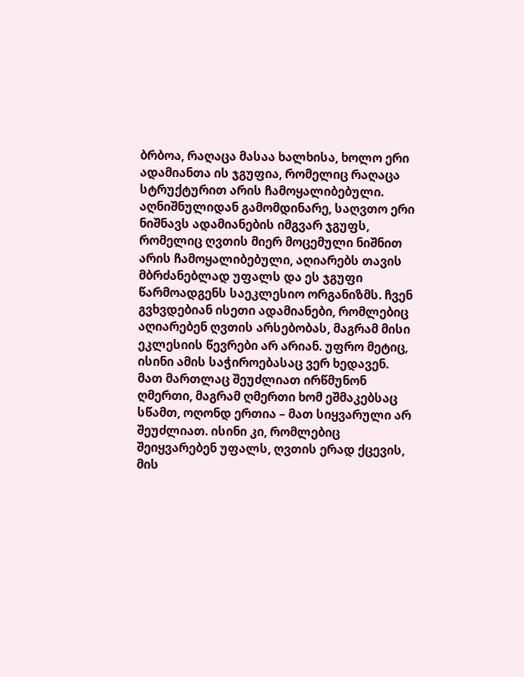ბრბოა, რაღაცა მასაა ხალხისა, ხოლო ერი ადამიანთა ის ჯგუფია, რომელიც რაღაცა სტრუქტურით არის ჩამოყალიბებული. აღნიშნულიდან გამომდინარე, საღვთო ერი ნიშნავს ადამიანების იმგვარ ჯგუფს, რომელიც ღვთის მიერ მოცემული ნიშნით არის ჩამოყალიბებული, აღიარებს თავის მბრძანებლად უფალს და ეს ჯგუფი წარმოადგენს საეკლესიო ორგანიზმს. ჩვენ გვხვდებიან ისეთი ადამიანები, რომლებიც აღიარებენ ღვთის არსებობას, მაგრამ მისი ეკლესიის წევრები არ არიან. უფრო მეტიც, ისინი ამის საჭიროებასაც ვერ ხედავენ. მათ მართლაც შეუძლიათ ირწმუნონ ღმერთი, მაგრამ ღმერთი ხომ ეშმაკებსაც სწამთ, ოღონდ ერთია – მათ სიყვარული არ შეუძლიათ. ისინი კი, რომლებიც შეიყვარებენ უფალს, ღვთის ერად ქცევის, მის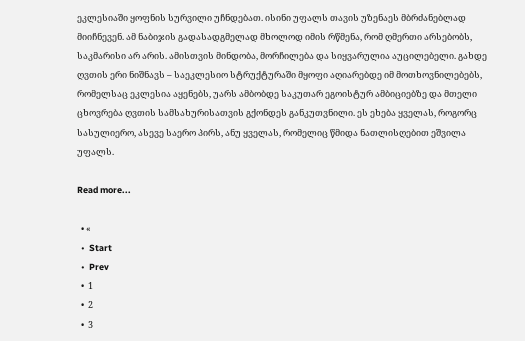ეკლესიაში ყოფნის სურვილი უჩნდებათ. ისინი უფალს თავის უზენაეს მბრძანებლად მიიჩნევენ. ამ ნაბიჯის გადასადგმელად მხოლოდ იმის რწმენა, რომ ღმერთი არსებობს, საკმარისი არ არის. ამისთვის მინდობა, მორჩილება და სიყვარულია აუცილებელი. გახდე ღვთის ერი ნიშნავს – საეკლესიო სტრუქტურაში მყოფი აღიარებდე იმ მოთხოვნილებებს, რომელსაც ეკლესია აყენებს, უარს ამბობდე საკუთარ ეგოისტურ ამბიციებზე და მთელი ცხოვრება ღვთის სამსახურისათვის გქონდეს განკუთვნილი. ეს ეხება ყველას, როგორც სასულიერო, ასევე საერო პირს, ანუ ყველას, რომელიც წმიდა ნათლისღებით ეშვილა უფალს.

Read more...

  • «
  •  Start
  •  Prev
  •  1
  •  2
  •  3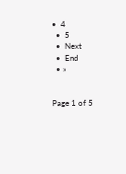•  4
  •  5
  •  Next
  •  End
  • »


Page 1 of 5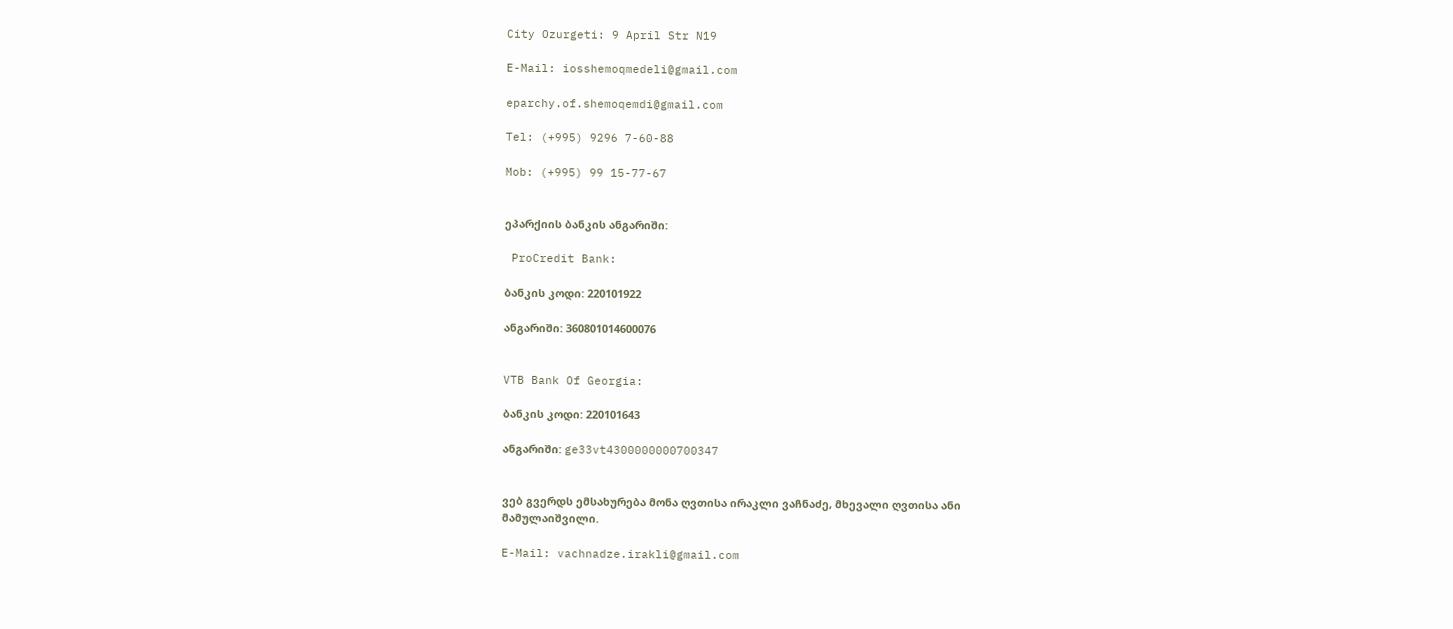City Ozurgeti: 9 April Str N19

E-Mail: iosshemoqmedeli@gmail.com

eparchy.of.shemoqemdi@gmail.com

Tel: (+995) 9296 7-60-88

Mob: (+995) 99 15-77-67


ეპარქიის ბანკის ანგარიში:

 ProCredit Bank:

ბანკის კოდი: 220101922

ანგარიში: 360801014600076


VTB Bank Of Georgia:

ბანკის კოდი: 220101643

ანგარიში: ge33vt4300000000700347


ვებ გვერდს ემსახურება მონა ღვთისა ირაკლი ვაჩნაძე, მხევალი ღვთისა ანი მამულაიშვილი.

E-Mail: vachnadze.irakli@gmail.com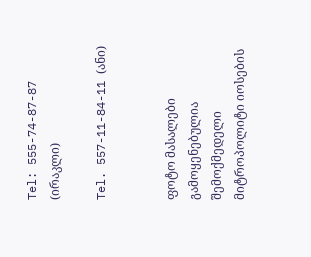Tel: 555-74-87-87 (ირაკლი)

Tel. 557-11-84-11 (ანი)


ფოტო მასალები გამოყენებულია შემოქმედელი მიტროპოლიტი იოსების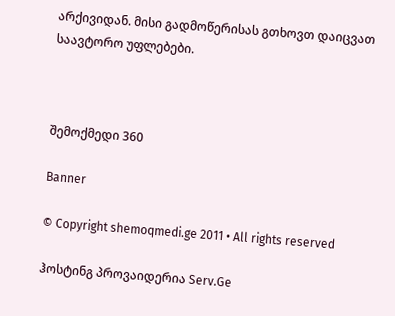არქივიდან. მისი გადმოწერისას გთხოვთ დაიცვათ საავტორო უფლებები.



შემოქმედი 360

Banner

© Copyright shemoqmedi.ge 2011 • All rights reserved

ჰოსტინგ პროვაიდერია Serv.Ge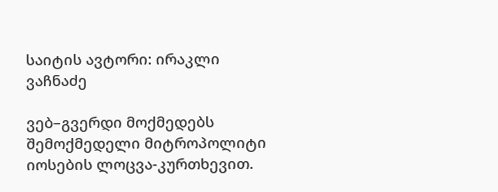საიტის ავტორი: ირაკლი ვაჩნაძე

ვებ–გვერდი მოქმედებს შემოქმედელი მიტროპოლიტი იოსების ლოცვა-კურთხევით.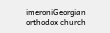imeroniGeorgian orthodox church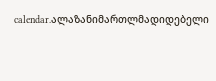calendar.ალაზანიმართლმადიდებელი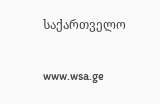საქართველო

www.wsa.ge